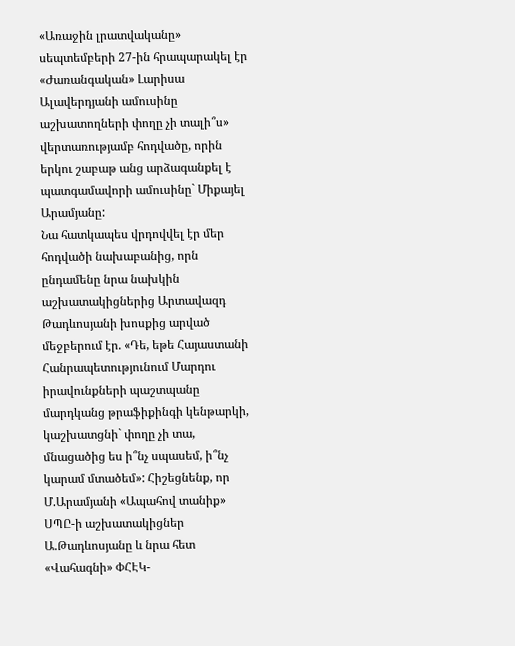«Առաջին լրատվականը» սեպտեմբերի 27-ին հրապարակել էր «Ժառանգական» Լարիսա Ալավերդյանի ամուսինը աշխատողների փողը չի տալի՞ս» վերտառությամբ հոդվածը, որին երկու շաբաթ անց արձագանքել է պատգամավորի ամուսինը` Միքայել Արամյանը:
Նա հատկապես վրդովվել էր մեր հոդվածի նախաբանից, որն ընդամենը նրա նախկին աշխատակիցներից Արտավազդ Թադևոսյանի խոսքից արված մեջբերում էր. «Դե, եթե Հայաստանի Հանրապետությունում Մարդու իրավունքների պաշտպանը մարդկանց թրաֆիքինգի կենթարկի, կաշխատցնի` փողը չի տա, մնացածից ես ի՞նչ սպասեմ, ի՞նչ կարամ մտածեմ»: Հիշեցնենք, որ Մ.Արամյանի «Ապահով տանիք» ՍՊԸ-ի աշխատակիցներ Ա.Թադևոսյանը և նրա հետ «Վահագնի» ՓՀԷԿ-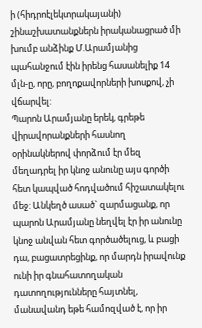ի (հիդրոէլեկտրակայանի) շինաշխատանքներն իրականացրած մի խումբ անձինք Մ.Արամյանից պահանջում էին իրենց հասանելիք 14 մլն-ը, որը, բողոքավորների խոսքով, չի վճարվել:
Պարոն Արամյանը երեկ, գրեթե վիրավորանքների հասնող օրինակներով փորձում էր մեզ մեղադրել իր կնոջ անունը այս գործի հետ կապված հոդվածում հիշատակելու մեջ: Անկեղծ ասած` զարմացանք, որ պարոն Արամյանը նեղվել էր իր անունը կնոջ անվան հետ գործածելուց, և բացի դա, բացատրեցինք, որ մարդն իրավունք ունի իր գնահատողական դատողությունները հայտնել, մանավանդ եթե համոզված է, որ իր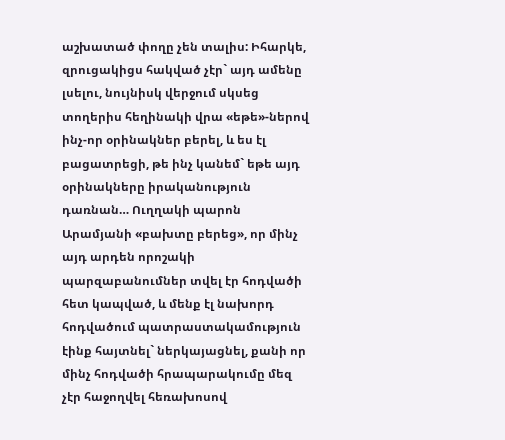աշխատած փողը չեն տալիս: Իհարկե, զրուցակիցս հակված չէր` այդ ամենը լսելու, նույնիսկ վերջում սկսեց տողերիս հեղինակի վրա «եթե»-ներով ինչ-որ օրինակներ բերել, և ես էլ բացատրեցի, թե ինչ կանեմ` եթե այդ օրինակները իրականություն դառնան… Ուղղակի պարոն Արամյանի «բախտը բերեց», որ մինչ այդ արդեն որոշակի պարզաբանումներ տվել էր հոդվածի հետ կապված, և մենք էլ նախորդ հոդվածում պատրաստակամություն էինք հայտնել` ներկայացնել, քանի որ մինչ հոդվածի հրապարակումը մեզ չէր հաջողվել հեռախոսով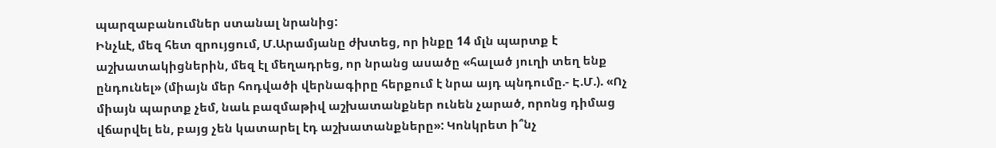պարզաբանումներ ստանալ նրանից:
Ինչևէ, մեզ հետ զրույցում, Մ.Արամյանը ժխտեց, որ ինքը 14 մլն պարտք է աշխատակիցներին, մեզ էլ մեղադրեց, որ նրանց ասածը «հալած յուղի տեղ ենք ընդունել» (միայն մեր հոդվածի վերնագիրը հերքում է նրա այդ պնդումը.- Է.Մ.). «Ոչ միայն պարտք չեմ, նաև բազմաթիվ աշխատանքներ ունեն չարած, որոնց դիմաց վճարվել են, բայց չեն կատարել էդ աշխատանքները»: Կոնկրետ ի՞նչ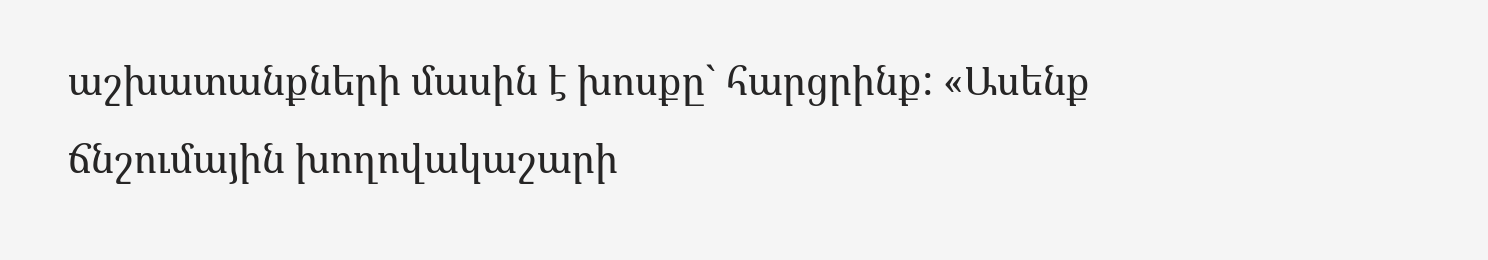աշխատանքների մասին է խոսքը` հարցրինք: «Ասենք ճնշումային խողովակաշարի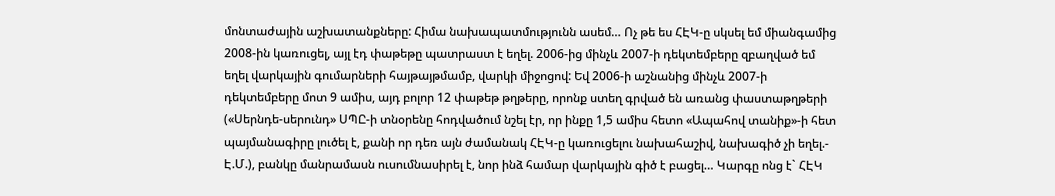մոնտաժային աշխատանքները: Հիմա նախապատմությունն ասեմ… Ոչ թե ես ՀԷԿ-ը սկսել եմ միանգամից 2008-ին կառուցել, այլ էդ փաթեթը պատրաստ է եղել. 2006-ից մինչև 2007-ի դեկտեմբերը զբաղված եմ եղել վարկային գումարների հայթայթմամբ, վարկի միջոցով: Եվ 2006-ի աշնանից մինչև 2007-ի դեկտեմբերը մոտ 9 ամիս, այդ բոլոր 12 փաթեթ թղթերը, որոնք ստեղ գրված են առանց փաստաթղթերի («Սերնդե-սերունդ» ՍՊԸ-ի տնօրենը հոդվածում նշել էր, որ ինքը 1,5 ամիս հետո «Ապահով տանիք»-ի հետ պայմանագիրը լուծել է, քանի որ դեռ այն ժամանակ ՀԷԿ-ը կառուցելու նախահաշիվ, նախագիծ չի եղել.- Է.Մ.), բանկը մանրամասն ուսումնասիրել է, նոր ինձ համար վարկային գիծ է բացել… Կարգը ոնց է` ՀԷԿ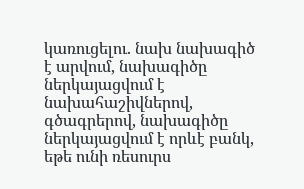կառուցելու. նախ նախագիծ է արվում, նախագիծը ներկայացվում է նախահաշիվներով, գծագրերով, նախագիծը ներկայացվում է որևէ բանկ, եթե ունի ռեսուրս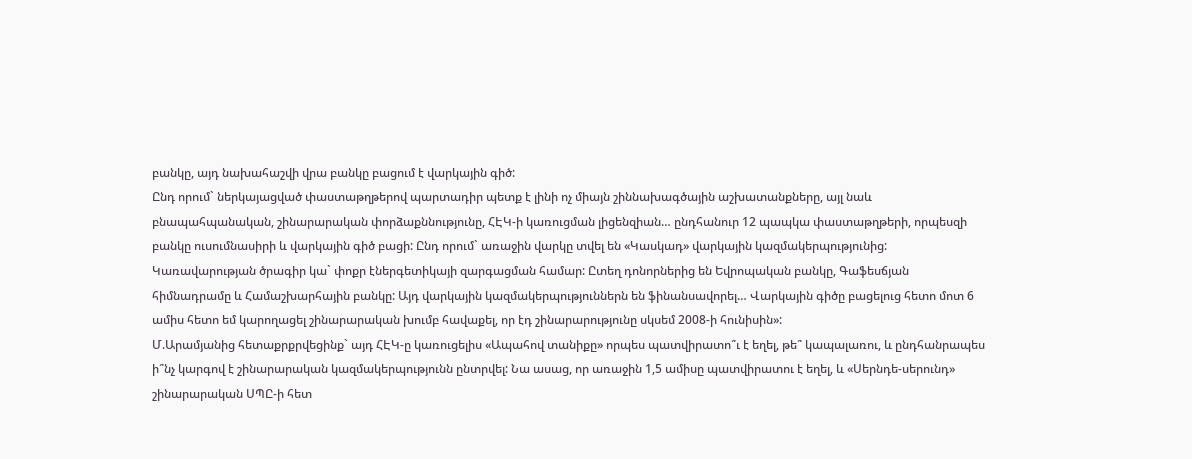բանկը, այդ նախահաշվի վրա բանկը բացում է վարկային գիծ:
Ընդ որում` ներկայացված փաստաթղթերով պարտադիր պետք է լինի ոչ միայն շիննախագծային աշխատանքները, այլ նաև բնապահպանական, շինարարական փորձաքննությունը, ՀԷԿ-ի կառուցման լիցենզիան… ընդհանուր 12 պապկա փաստաթղթերի, որպեսզի բանկը ուսումնասիրի և վարկային գիծ բացի: Ընդ որում` առաջին վարկը տվել են «Կասկադ» վարկային կազմակերպությունից: Կառավարության ծրագիր կա` փոքր էներգետիկայի զարգացման համար: Ըտեղ դոնորներից են Եվրոպական բանկը, Գաֆեսճյան հիմնադրամը և Համաշխարհային բանկը: Այդ վարկային կազմակերպություններն են ֆինանսավորել… Վարկային գիծը բացելուց հետո մոտ 6 ամիս հետո եմ կարողացել շինարարական խումբ հավաքել, որ էդ շինարարությունը սկսեմ 2008-ի հունիսին»:
Մ.Արամյանից հետաքրքրվեցինք` այդ ՀԷԿ-ը կառուցելիս «Ապահով տանիքը» որպես պատվիրատո՞ւ է եղել, թե՞ կապալառու, և ընդհանրապես ի՞նչ կարգով է շինարարական կազմակերպությունն ընտրվել: Նա ասաց, որ առաջին 1,5 ամիսը պատվիրատու է եղել, և «Սերնդե-սերունդ» շինարարական ՍՊԸ-ի հետ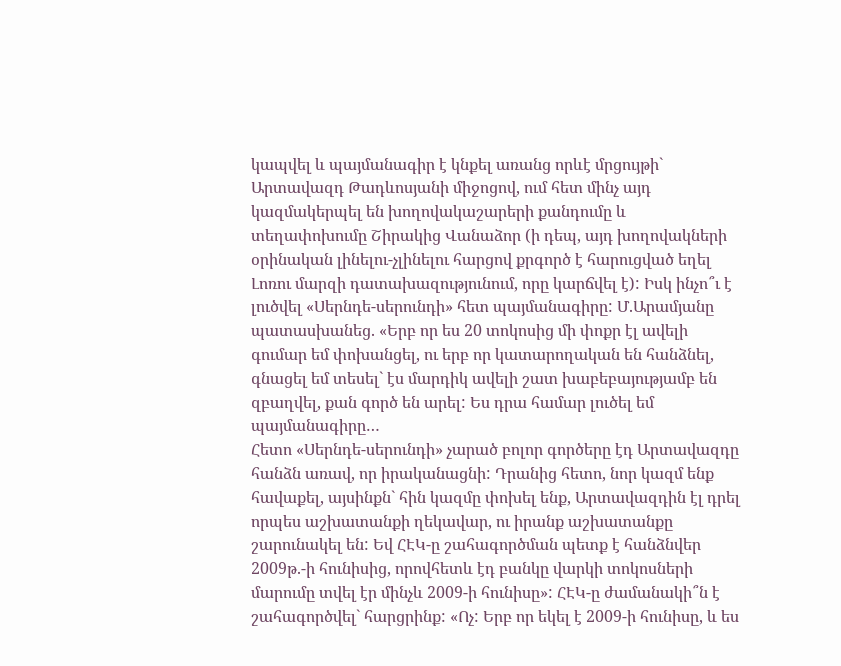կապվել և պայմանագիր է կնքել առանց որևէ մրցույթի` Արտավազդ Թադևոսյանի միջոցով, ում հետ մինչ այդ կազմակերպել են խողովակաշարերի քանդումը և տեղափոխումը Շիրակից Վանաձոր (ի դեպ, այդ խողովակների օրինական լինելու-չլինելու հարցով քրգործ է հարուցված եղել Լոռու մարզի դատախազությունում, որը կարճվել է): Իսկ ինչո՞ւ է լուծվել «Սերնդե-սերունդի» հետ պայմանագիրը: Մ.Արամյանը պատասխանեց. «Երբ որ ես 20 տոկոսից մի փոքր էլ ավելի գումար եմ փոխանցել, ու երբ որ կատարողական են հանձնել, գնացել եմ տեսել` էս մարդիկ ավելի շատ խաբեբայությամբ են զբաղվել, քան գործ են արել: Ես դրա համար լուծել եմ պայմանագիրը…
Հետո «Սերնդե-սերունդի» չարած բոլոր գործերը էդ Արտավազդը հանձն առավ, որ իրականացնի: Դրանից հետո, նոր կազմ ենք հավաքել, այսինքն` հին կազմը փոխել ենք, Արտավազդին էլ դրել որպես աշխատանքի ղեկավար, ու իրանք աշխատանքը շարունակել են: Եվ ՀԷԿ-ը շահագործման պետք է հանձնվեր 2009թ.-ի հունիսից, որովհետև էդ բանկը վարկի տոկոսների մարումը տվել էր մինչև 2009-ի հունիսը»: ՀԷԿ-ը ժամանակի՞ն է շահագործվել` հարցրինք: «Ոչ: Երբ որ եկել է 2009-ի հունիսը, և ես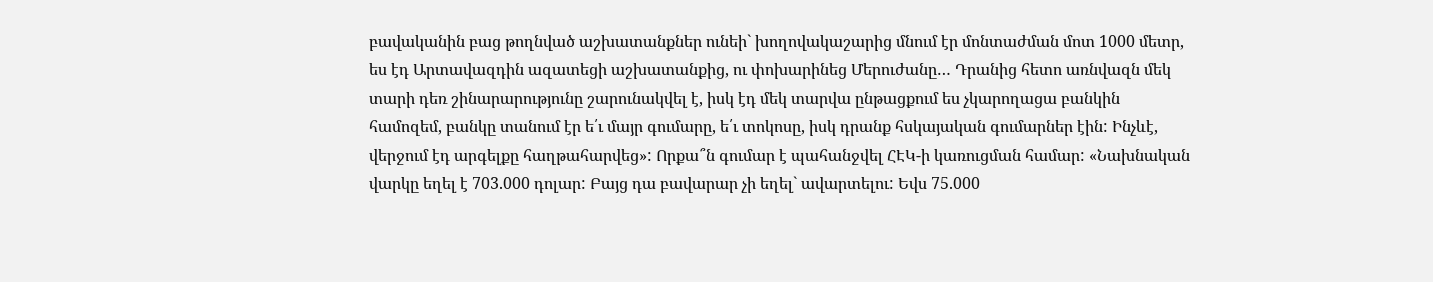բավականին բաց թողնված աշխատանքներ ունեի` խողովակաշարից մնում էր մոնտաժման մոտ 1000 մետր, ես էդ Արտավազդին ազատեցի աշխատանքից, ու փոխարինեց Մերուժանը… Դրանից հետո առնվազն մեկ տարի դեռ շինարարությունը շարունակվել է, իսկ էդ մեկ տարվա ընթացքում ես չկարողացա բանկին համոզեմ, բանկը տանում էր ե՛ւ մայր գումարը, ե՛ւ տոկոսը, իսկ դրանք հսկայական գումարներ էին: Ինչևէ, վերջում էդ արգելքը հաղթահարվեց»: Որքա՞ն գումար է պահանջվել ՀԷԿ-ի կառուցման համար: «Նախնական վարկը եղել է 703.000 դոլար: Բայց դա բավարար չի եղել` ավարտելու: Եվս 75.000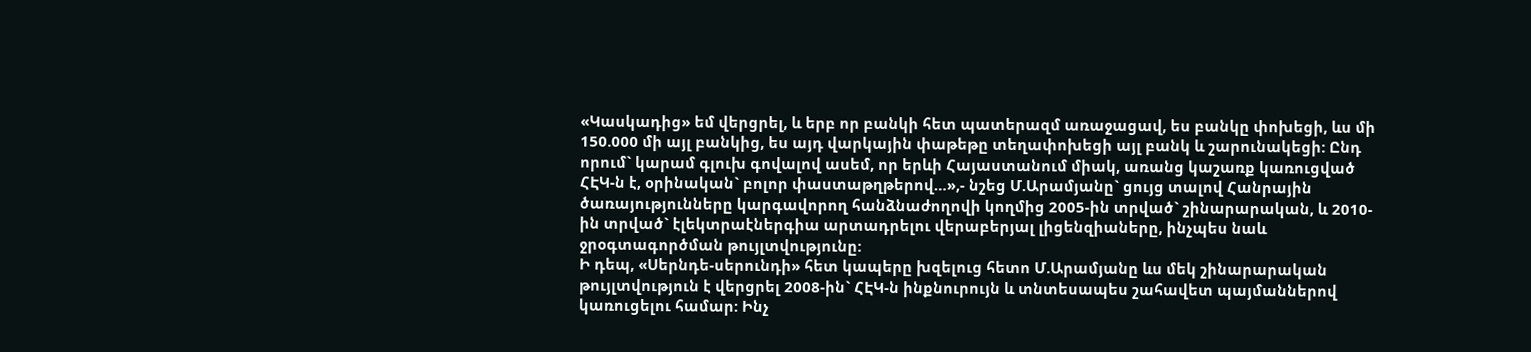«Կասկադից» եմ վերցրել, և երբ որ բանկի հետ պատերազմ առաջացավ, ես բանկը փոխեցի, ևս մի 150.000 մի այլ բանկից, ես այդ վարկային փաթեթը տեղափոխեցի այլ բանկ և շարունակեցի: Ընդ որում` կարամ գլուխ գովալով ասեմ, որ երևի Հայաստանում միակ, առանց կաշառք կառուցված ՀԷԿ-ն է, օրինական` բոլոր փաստաթղթերով…»,- նշեց Մ.Արամյանը` ցույց տալով Հանրային ծառայությունները կարգավորող հանձնաժողովի կողմից 2005-ին տրված` շինարարական, և 2010-ին տրված` էլեկտրաէներգիա արտադրելու վերաբերյալ լիցենզիաները, ինչպես նաև ջրօգտագործման թույլտվությունը:
Ի դեպ, «Սերնդե-սերունդի» հետ կապերը խզելուց հետո Մ.Արամյանը ևս մեկ շինարարական թույլտվություն է վերցրել 2008-ին` ՀԷԿ-ն ինքնուրույն և տնտեսապես շահավետ պայմաններով կառուցելու համար: Ինչ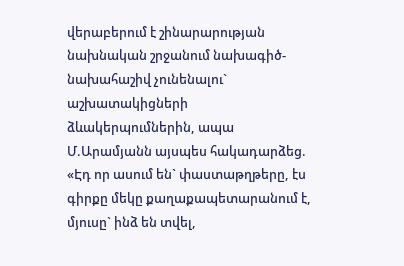վերաբերում է շինարարության նախնական շրջանում նախագիծ-նախահաշիվ չունենալու` աշխատակիցների ձևակերպումներին, ապա Մ.Արամյանն այսպես հակադարձեց. «Էդ որ ասում են` փաստաթղթերը, էս գիրքը մեկը քաղաքապետարանում է, մյուսը` ինձ են տվել,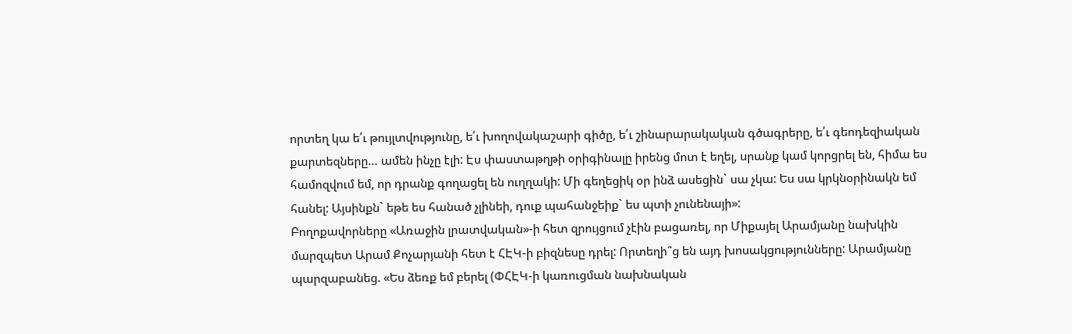որտեղ կա ե՛ւ թույլտվությունը, ե՛ւ խողովակաշարի գիծը, ե՛ւ շինարարակական գծագրերը, ե՛ւ գեոդեզիական քարտեզները… ամեն ինչը էլի: Էս փաստաթղթի օրիգինալը իրենց մոտ է եղել, սրանք կամ կորցրել են, հիմա ես համոզվում եմ, որ դրանք գողացել են ուղղակի: Մի գեղեցիկ օր ինձ ասեցին` սա չկա: Ես սա կրկնօրինակն եմ հանել: Այսինքն` եթե ես հանած չլինեի, դուք պահանջեիք` ես պտի չունենայի»:
Բողոքավորները «Առաջին լրատվական»-ի հետ զրույցում չէին բացառել, որ Միքայել Արամյանը նախկին մարզպետ Արամ Քոչարյանի հետ է ՀԷԿ-ի բիզնեսը դրել: Որտեղի՞ց են այդ խոսակցությունները: Արամյանը պարզաբանեց. «Ես ձեռք եմ բերել (ՓՀԷԿ-ի կառուցման նախնական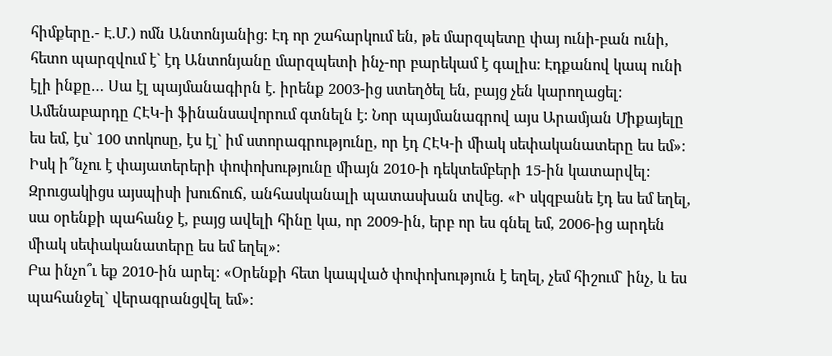հիմքերը.- Է.Մ.) ոմն Անտոնյանից: Էդ որ շահարկում են, թե մարզպետը փայ ունի-բան ունի, հետո պարզվում է` էդ Անտոնյանը մարզպետի ինչ-որ բարեկամ է գալիս: Էդքանով կապ ունի էլի ինքը… Սա էլ պայմանագիրն է. իրենք 2003-ից ստեղծել են, բայց չեն կարողացել: Ամենաբարդը ՀԷԿ-ի ֆինանսավորում գտնելն է: Նոր պայմանագրով այս Արամյան Միքայելը ես եմ, էս` 100 տոկոսը, էս էլ` իմ ստորագրությունը, որ էդ ՀԷԿ-ի միակ սեփականատերը ես եմ»: Իսկ ի՞նչու է փայատերերի փոփոխությունը միայն 2010-ի դեկտեմբերի 15-ին կատարվել: Զրուցակիցս այսպիսի խուճուճ, անհասկանալի պատասխան տվեց. «Ի սկզբանե էդ ես եմ եղել, սա օրենքի պահանջ է, բայց ավելի հինը կա, որ 2009-ին, երբ որ ես գնել եմ, 2006-ից արդեն միակ սեփականատերը ես եմ եղել»:
Բա ինչո՞ւ եք 2010-ին արել: «Օրենքի հետ կապված փոփոխություն է եղել, չեմ հիշում` ինչ, և ես պահանջել` վերագրանցվել եմ»: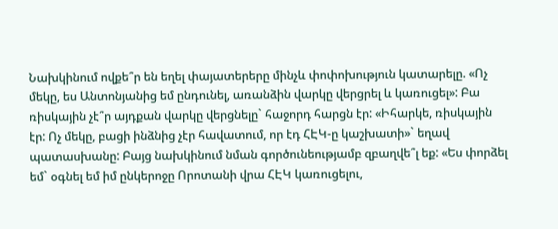Նախկինում ովքե՞ր են եղել փայատերերը մինչև փոփոխություն կատարելը. «Ոչ մեկը, ես Անտոնյանից եմ ընդունել, առանձին վարկը վերցրել և կառուցել»: Բա ռիսկային չէ՞ր այդքան վարկը վերցնելը` հաջորդ հարցն էր: «Իհարկե, ռիսկային էր: Ոչ մեկը, բացի ինձնից չէր հավատում, որ էդ ՀԷԿ-ը կաշխատի»` եղավ պատասխանը: Բայց նախկինում նման գործունեությամբ զբաղվե՞լ եք: «Ես փորձել եմ` օգնել եմ իմ ընկերոջը Որոտանի վրա ՀԷԿ կառուցելու,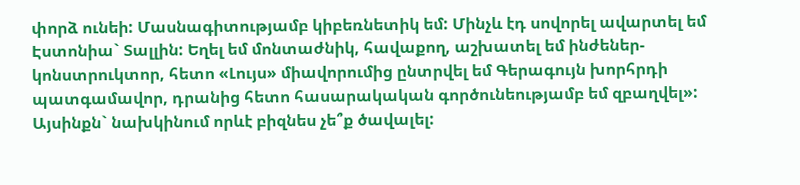փորձ ունեի: Մասնագիտությամբ կիբեռնետիկ եմ: Մինչև էդ սովորել ավարտել եմ Էստոնիա` Տալլին: Եղել եմ մոնտաժնիկ, հավաքող, աշխատել եմ ինժեներ-կոնստրուկտոր, հետո «Լույս» միավորումից ընտրվել եմ Գերագույն խորհրդի պատգամավոր, դրանից հետո հասարակական գործունեությամբ եմ զբաղվել»: Այսինքն` նախկինում որևէ բիզնես չե՞ք ծավալել: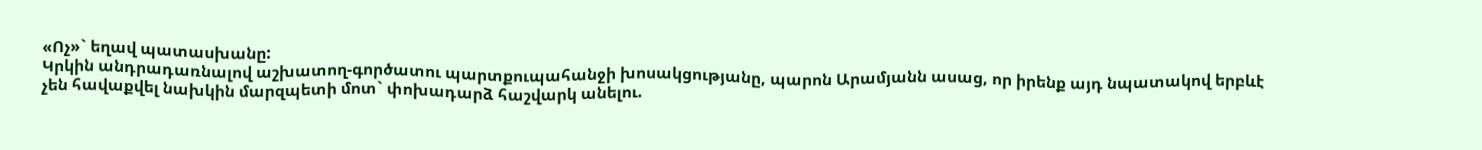«Ոչ»` եղավ պատասխանը:
Կրկին անդրադառնալով աշխատող-գործատու պարտքուպահանջի խոսակցությանը, պարոն Արամյանն ասաց, որ իրենք այդ նպատակով երբևէ չեն հավաքվել նախկին մարզպետի մոտ` փոխադարձ հաշվարկ անելու.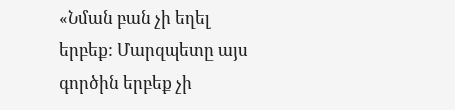«Նման բան չի եղել երբեք: Մարզպետը այս գործին երբեք չի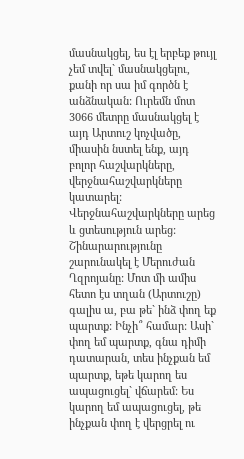մասնակցել, ես էլ երբեք թույլ չեմ տվել` մասնակցելու, քանի որ սա իմ գործն է անձնական: Ուրեմն մոտ 3066 մետրը մասնակցել է այդ Արտուշ կոչվածը, միասին նստել ենք, այդ բոլոր հաշվարկները, վերջնահաշվարկները կատարել: Վերջնահաշվարկները արեց և ցտեսություն արեց: Շինարարությունը շարունակել է Մերուժան Ղզրոյանը: Մոտ մի ամիս հետո էս տղան (Արտուշը) գալիս ա, բա թե` ինձ փող եք պարտք: Ինչի՞ համար: Ասի` փող եմ պարտք, գնա դիմի դատարան, տես ինչքան եմ պարտք, եթե կարող ես ապացուցել` վճարեմ: Ես կարող եմ ապացուցել, թե ինչքան փող է վերցրել ու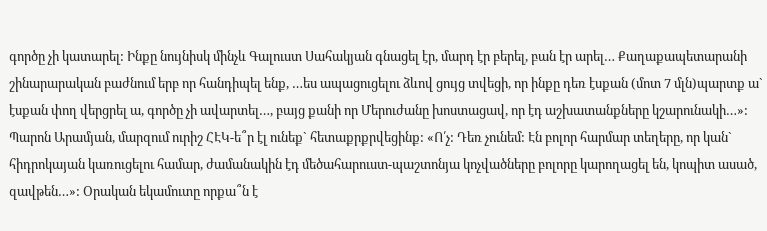գործը չի կատարել: Ինքը նույնիսկ մինչև Գալուստ Սահակյան գնացել էր, մարդ էր բերել, բան էր արել… Քաղաքապետարանի շինարարական բաժնում երբ որ հանդիպել ենք, …ես ապացուցելու ձևով ցույց տվեցի, որ ինքը դեռ էսքան (մոտ 7 մլն)պարտք ա` էսքան փող վերցրել ա, գործը չի ավարտել…, բայց քանի որ Մերուժանը խոստացավ, որ էդ աշխատանքները կշարունակի…»:
Պարոն Արամյան, մարզում ուրիշ ՀԷԿ-ե՞ր էլ ունեք` հետաքրքրվեցինք: «Ո՛չ: Դեռ չունեմ: Էն բոլոր հարմար տեղերը, որ կան` հիդրոկայան կառուցելու համար, ժամանակին էդ մեծահարուստ-պաշտոնյա կոչվածները բոլորը կարողացել են, կոպիտ ասած, զավթեն…»: Օրական եկամուտը որքա՞ն է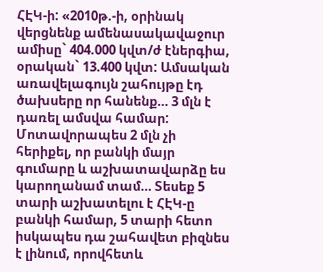ՀԷԿ-ի: «2010թ.-ի, օրինակ վերցնենք ամենասակավաջուր ամիսը` 404.000 կվտ/ժ էներգիա, օրական` 13.400 կվտ: Ամսական առավելագույն շահույթը էդ ծախսերը որ հանենք… 3 մլն է դառել ամսվա համար: Մոտավորապես 2 մլն չի հերիքել, որ բանկի մայր գումարը և աշխատավարձը ես կարողանամ տամ… Տեսեք 5 տարի աշխատելու է ՀԷԿ-ը բանկի համար, 5 տարի հետո իսկապես դա շահավետ բիզնես է լինում, որովհետև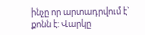ինչը որ արտադրվում է` քոնն է: Վարկը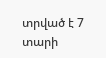տրված է 7 տարի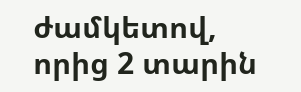ժամկետով, որից 2 տարին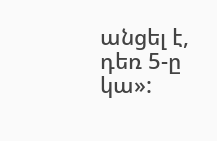անցել է, դեռ 5-ը կա»: